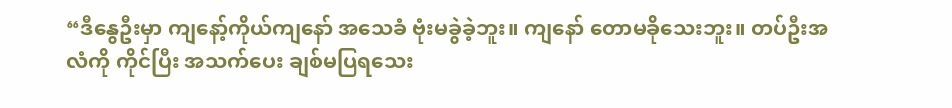“ဒီနွေဦးမှာ ကျနော့်ကိုယ်ကျနော် အသေခံ ဗုံးမခွဲခဲ့ဘူး။ ကျနော် တောမခိုသေးဘူး။ တပ်ဦးအလံကို ကိုင်ပြီး အသက်ပေး ချစ်မပြရသေး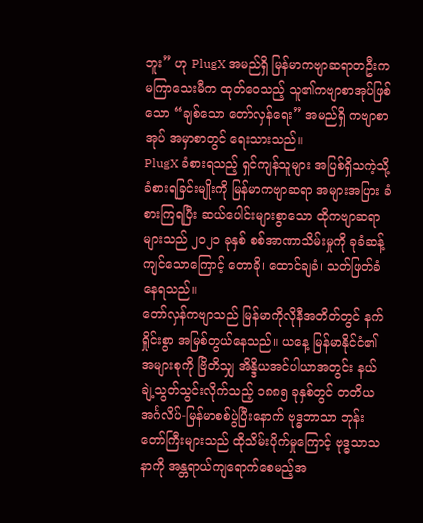ဘူး” ဟု PlugX အမည်ရှိ မြန်မာကဗျာဆရာတဦးက မကြာသေးမီက ထုတ်ဝေသည့် သူ၏ကဗျာစာအုပ်ဖြစ်သော “ချစ်သော တော်လှန်ရေး” အမည်ရှိ ကဗျာစာအုပ် အမှာစာတွင် ရေးသားသည်။
PlugX ခံစားရသည့် ရှင်ကျန်သူများ အပြစ်ရှိသကဲ့သို့ ခံစားရခြင်းမျိုးကို မြန်မာကဗျာဆရာ အများအပြား ခံစားကြရပြီး ဆယ်ပေါင်းများစွာသော ထိုကဗျာဆရာများသည် ၂၀၂၁ ခုနှစ် စစ်အာဏာသိမ်းမှုကို ခုခံဆန့်ကျင်သောကြောင့် တောခို၊ ထောင်ချခံ၊ သတ်ဖြတ်ခံနေရသည်။
တော်လှန်ကဗျာသည် မြန်မာကိုလိုနီအတိတ်တွင် နက်ရှိုင်းစွာ အမြစ်တွယ်နေသည်။ ယနေ့ မြန်မာနိုင်ငံ၏ အများစုကို ဗြိတိသျှ အိန္ဒိယအင်ပါယာအတွင်း နယ်ချဲ့သွတ်သွင်းလိုက်သည့် ၁၈၈၅ ခုနှစ်တွင် တတိယ အင်္ဂလိပ်-မြန်မာစစ်ပွဲပြီးနောက် ဗုဒ္ဓဘာသာ ဘုန်းတော်ကြီးများသည် ထိုသိမ်းပိုက်မှုကြောင့် ဗုဒ္ဓသာသနာကို အန္တရာယ်ကျရောက်စေမည့်အ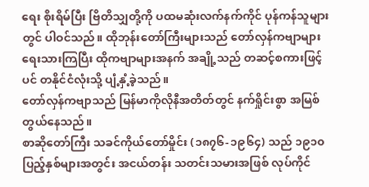ရေး စိုးရိမ်ပြီး ဗြိတိသျှတို့ကို ပထမဆုံးလက်နက်ကိုင် ပုန်ကန်သူများတွင် ပါဝင်သည်။ ထိုဘုန်းတော်ကြီးများသည် တော်လှန်ကဗျာများ ရေးသားကြပြီး ထိုကဗျာများအနက် အချို့သည် တဆင့်စကားဖြင့်ပင် တနိုင်ငံလုံးသို့ ပျံ့နှံ့ခဲ့သည်။
တော်လှန်ကဗျာသည် မြန်မာကိုလိုနီအတိတ်တွင် နက်ရှိုင်းစွာ အမြစ်တွယ်နေသည်။
စာဆိုတော်ကြီး သခင်ကိုယ်တော်မှိုင်း (၁၈၇၆-၁၉၆၄) သည် ၁၉၁၀ ပြည့်နှစ်များအတွင်း အငယ်တန်း သတင်းသမားအဖြစ် လုပ်ကိုင်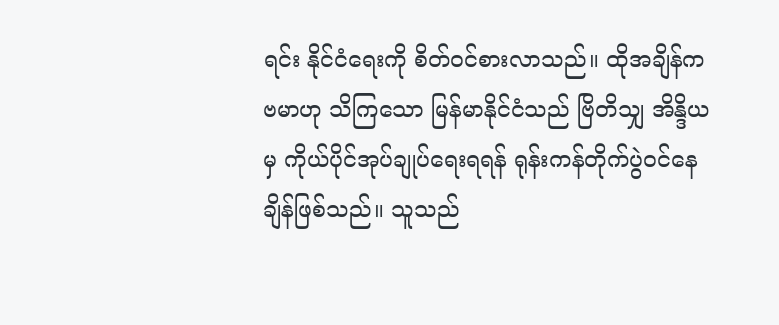ရင်း နိုင်ငံရေးကို စိတ်ဝင်စားလာသည်။ ထိုအချိန်က ဗမာဟု သိကြသော မြန်မာနိုင်ငံသည် ဗြိတိသျှ အိန္ဒိယမှ ကိုယ်ပိုင်အုပ်ချုပ်ရေးရရန် ရုန်းကန်တိုက်ပွဲဝင်နေချိန်ဖြစ်သည်။ သူသည်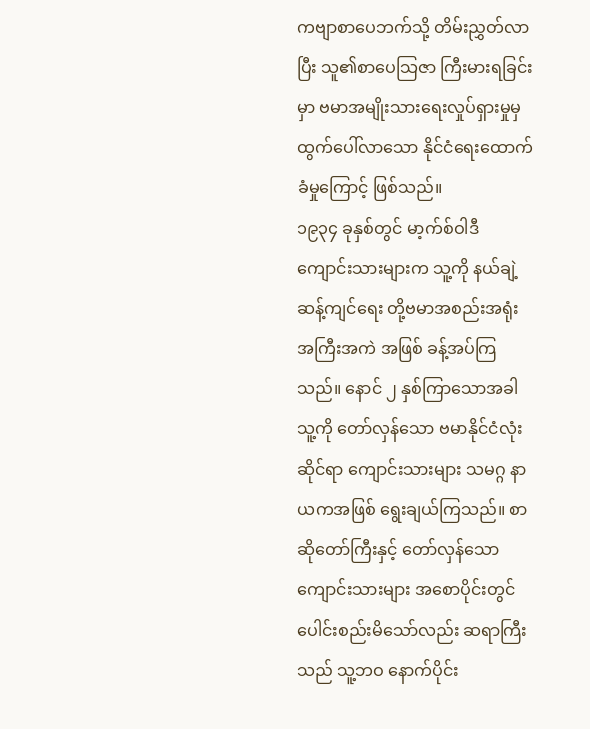ကဗျာစာပေဘက်သို့ တိမ်းညွှတ်လာပြီး သူ၏စာပေသြဇာ ကြီးမားရခြင်းမှာ ဗမာအမျိုးသားရေးလှုပ်ရှားမှုမှ ထွက်ပေါ်လာသော နိုင်ငံရေးထောက်ခံမှုကြောင့် ဖြစ်သည်။
၁၉၃၄ ခုနှစ်တွင် မာ့က်စ်ဝါဒီ ကျောင်းသားများက သူ့ကို နယ်ချဲ့ဆန့်ကျင်ရေး တို့ဗမာအစည်းအရုံး အကြီးအကဲ အဖြစ် ခန့်အပ်ကြသည်။ နောင် ၂ နှစ်ကြာသောအခါ သူ့ကို တော်လှန်သော ဗမာနိုင်ငံလုံးဆိုင်ရာ ကျောင်းသားများ သမဂ္ဂ နာယကအဖြစ် ရွေးချယ်ကြသည်။ စာဆိုတော်ကြီးနှင့် တော်လှန်သော ကျောင်းသားများ အစောပိုင်းတွင် ပေါင်းစည်းမိသော်လည်း ဆရာကြီးသည် သူ့ဘဝ နောက်ပိုင်း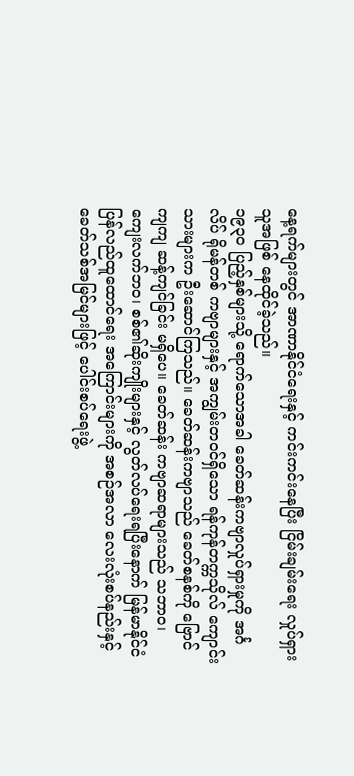နေ့ရက်များတွင် အာဏာနိုင်ငံရေးနှင့် ကင်းကင်းနေပြီး ငြိမ်းချမ်းရေး လှုပ်ရှားသူအဖြစ် နေထိုင်ခဲ့သည်။
၁၉၃၀ ပြည့်နှစ်များသို့ ရောက်သောအခါ ခေတ်ဆန်းကဗျာလှုပ်ရှားမှုကို အင်္ဂလိပ် ရိုမန်တစ် ကဗျာများနှင့် အကျွမ်းတဝင်ရှိသော ရန်ကုန်တက္ကသိုလ် ကျောင်းသားများက ဦးဆောင်ကြသည်။ ခေတ်ဆန်းကဗျာသည် ခေတ်စနစ်ကို ဗြောင်ကျကျ ဆန့်ကျင်ခြင်း မရှိပေ။ ခေတ်ဆန်း ကဗျာဆရာများသည် သဘာဝ၊ ကျေးလက်ဘဝ၊ စစ်၏ဆိုးကျိုးများနှင့် လွတ်လပ်ရေးရပြီးနောက် မြန်မာနိုင်ငံ ပြန်လည်ထူထောင်ရေး အကြောင်းများကို အစဉ်အလာ လေးလုံးစပ်နည်းနှင့် ခေတ်သစ်အမြင်များဖြင့် ပေါင်းစပ်ရေးဖွဲ့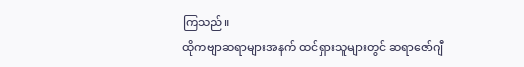ကြသည်။
ထိုကဗျာဆရာများအနက် ထင်ရှားသူများတွင် ဆရာဇော်ဂျီ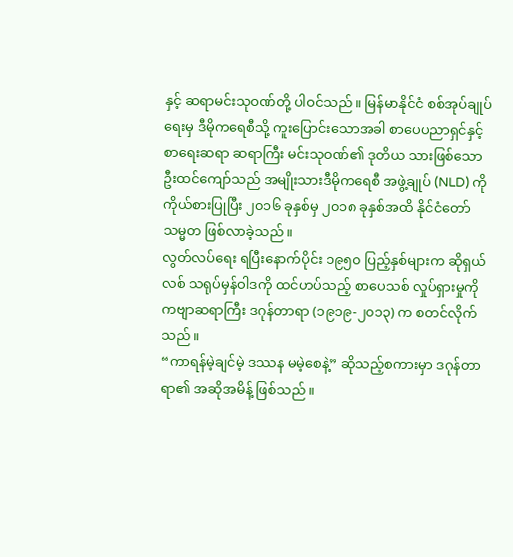နှင့် ဆရာမင်းသုဝဏ်တို့ ပါဝင်သည်။ မြန်မာနိုင်ငံ စစ်အုပ်ချုပ်ရေးမှ ဒီမိုကရေစီသို့ ကူးပြောင်းသောအခါ စာပေပညာရှင်နှင့် စာရေးဆရာ ဆရာကြီး မင်းသုဝဏ်၏ ဒုတိယ သားဖြစ်သော ဦးထင်ကျော်သည် အမျိုးသားဒီမိုကရေစီ အဖွဲ့ချုပ် (NLD) ကို ကိုယ်စားပြုပြီး ၂၀၁၆ ခုနှစ်မှ ၂၀၁၈ ခုနှစ်အထိ နိုင်ငံတော်သမ္မတ ဖြစ်လာခဲ့သည်။
လွတ်လပ်ရေး ရပြီးနောက်ပိုင်း ၁၉၅၀ ပြည့်နှစ်များက ဆိုရှယ်လစ် သရုပ်မှန်ဝါဒကို ထင်ဟပ်သည့် စာပေသစ် လှုပ်ရှားမှုကို ကဗျာဆရာကြီး ဒဂုန်တာရာ (၁၉၁၉-၂၀၁၃) က စတင်လိုက်သည်။
“ကာရန်မဲ့ချင်မဲ့ ဒဿန မမဲ့စေနဲ့” ဆိုသည့်စကားမှာ ဒဂုန်တာရာ၏ အဆိုအမိန့် ဖြစ်သည်။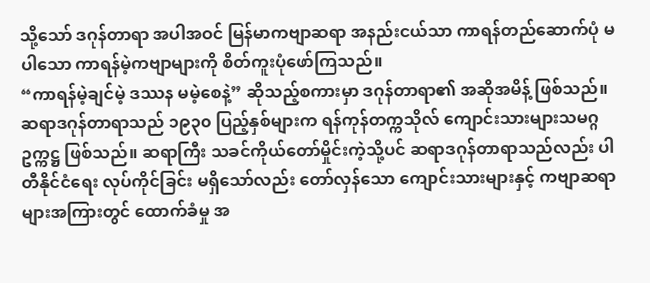သို့သော် ဒဂုန်တာရာ အပါအဝင် မြန်မာကဗျာဆရာ အနည်းငယ်သာ ကာရန်တည်ဆောက်ပုံ မပါသော ကာရန်မဲ့ကဗျာများကို စိတ်ကူးပုံဖော်ကြသည်။
“ကာရန်မဲ့ချင်မဲ့ ဒဿန မမဲ့စေနဲ့” ဆိုသည့်စကားမှာ ဒဂုန်တာရာ၏ အဆိုအမိန့် ဖြစ်သည်။
ဆရာဒဂုန်တာရာသည် ၁၉၃၀ ပြည့်နှစ်များက ရန်ကုန်တက္ကသိုလ် ကျောင်းသားများသမဂ္ဂ ဥက္ကဋ္ဌ ဖြစ်သည်။ ဆရာကြီး သခင်ကိုယ်တော်မှိုင်းကဲ့သို့ပင် ဆရာဒဂုန်တာရာသည်လည်း ပါတီနိုင်ငံရေး လုပ်ကိုင်ခြင်း မရှိသော်လည်း တော်လှန်သော ကျောင်းသားများနှင့် ကဗျာဆရာများအကြားတွင် ထောက်ခံမှု အ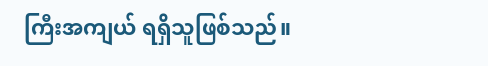ကြီးအကျယ် ရရှိသူဖြစ်သည်။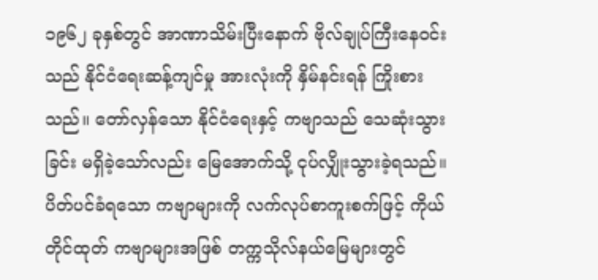၁၉၆၂ ခုနှစ်တွင် အာဏာသိမ်းပြီးနောက် ဗိုလ်ချုပ်ကြီးနေဝင်းသည် နိုင်ငံရေးဆန့်ကျင်မှု အားလုံးကို နှိမ်နင်းရန် ကြိုးစားသည်။ တော်လှန်သော နိုင်ငံရေးနှင့် ကဗျာသည် သေဆုံးသွားခြင်း မရှိခဲ့သော်လည်း မြေအောက်သို့ ငုပ်လျှိုးသွားခဲ့ရသည်။
ပိတ်ပင်ခံရသော ကဗျာများကို လက်လုပ်စာကူးစက်ဖြင့် ကိုယ်တိုင်ထုတ် ကဗျာများအဖြစ် တက္ကသိုလ်နယ်မြေများတွင်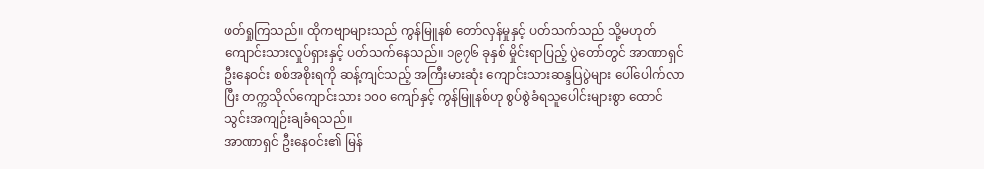ဖတ်ရှုကြသည်။ ထိုကဗျာများသည် ကွန်မြူနစ် တော်လှန်မှုနှင့် ပတ်သက်သည် သို့မဟုတ် ကျောင်းသားလှုပ်ရှားနှင့် ပတ်သက်နေသည်။ ၁၉၇၆ ခုနှစ် မှိုင်းရာပြည့် ပွဲတော်တွင် အာဏာရှင် ဦးနေဝင်း စစ်အစိုးရကို ဆန့်ကျင်သည့် အကြီးမားဆုံး ကျောင်းသားဆန္ဒပြပွဲများ ပေါ်ပေါက်လာပြီး တက္ကသိုလ်ကျောင်းသား ၁၀၀ ကျော်နှင့် ကွန်မြူနစ်ဟု စွပ်စွဲခံရသူပေါင်းများစွာ ထောင်သွင်းအကျဉ်းချခံရသည်။
အာဏာရှင် ဦးနေဝင်း၏ မြန်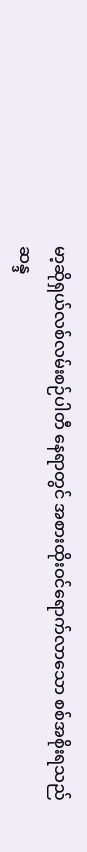မာ့ဆိုရှယ်လစ်လမ်းစဉ်ပါတီ နေရာတွင် အစားထိုးဝင်ရောက်လာသော စစ်အစိုးရသည် ဆန္ဒ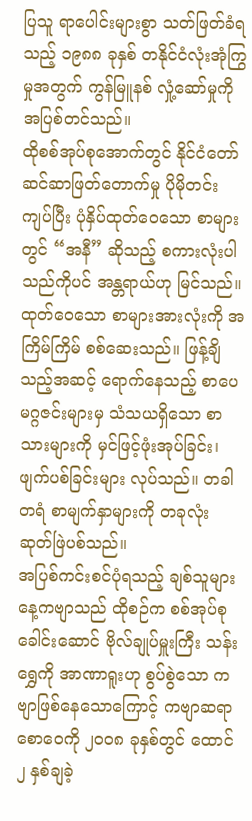ပြသူ ရာပေါင်းများစွာ သတ်ဖြတ်ခံရသည့် ၁၉၈၈ ခုနှစ် တနိုင်ငံလုံးအုံကြွမှုအတွက် ကွန်မြူနစ် လှုံ့ဆော်မှုကို အပြစ်တင်သည်။
ထိုစစ်အုပ်စုအောက်တွင် နိုင်ငံတော် ဆင်ဆာဖြတ်တောက်မှု ပိုမိုတင်းကျပ်ပြီး ပုံနှိပ်ထုတ်ဝေသော စာများတွင် “အနီ” ဆိုသည့် စကားလုံးပါသည်ကိုပင် အန္တရာယ်ဟု မြင်သည်။ ထုတ်ဝေသော စာများအားလုံးကို အကြိမ်ကြိမ် စစ်ဆေးသည်။ ဖြန့်ချိသည့်အဆင့် ရောက်နေသည့် စာပေမဂ္ဂဇင်းများမှ သံသယရှိသော စာသားများကို မှင်ဖြင့်ဖုံးအုပ်ခြင်း၊ ဖျက်ပစ်ခြင်းများ လုပ်သည်။ တခါတရံ စာမျက်နှာများကို တခုလုံး ဆုတ်ဖြဲပစ်သည်။
အပြစ်ကင်းစင်ပုံရသည့် ချစ်သူများနေ့ကဗျာသည် ထိုစဉ်က စစ်အုပ်စုခေါင်းဆောင် ဗိုလ်ချုပ်မှူးကြီး သန်းရွှေကို အာဏာရူးဟု စွပ်စွဲသော ကဗျာဖြစ်နေသောကြောင့် ကဗျာဆရာစောဝေကို ၂၀၀၈ ခုနှစ်တွင် ထောင် ၂ နှစ်ချခဲ့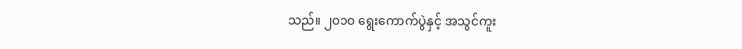သည်။ ၂၀၁၀ ရွေးကောက်ပွဲနှင့် အသွင်ကူး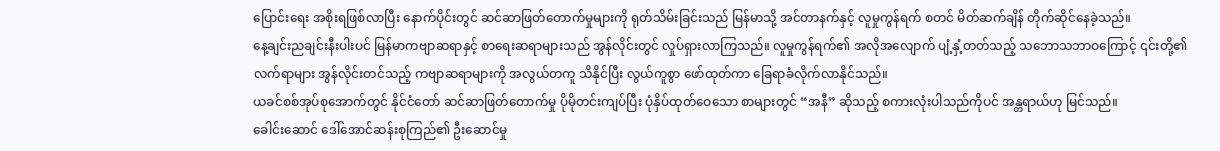ပြောင်းရေး အစိုးရဖြစ်လာပြီး နောက်ပိုင်းတွင် ဆင်ဆာဖြတ်တောက်မှုများကို ရုတ်သိမ်းခြင်းသည် မြန်မာသို့ အင်တာနက်နှင့် လူမှုကွန်ရက် စတင် မိတ်ဆက်ချိန် တိုက်ဆိုင်နေခဲ့သည်။
နေ့ချင်းညချင်းနီးပါးပင် မြန်မာကဗျာဆရာနှင့် စာရေးဆရာများသည် အွန်လိုင်းတွင် လှုပ်ရှားလာကြသည်။ လူမှုကွန်ရက်၏ အလိုအလျောက် ပျံ့နှံ့တတ်သည့် သဘောသဘာဝကြောင့် ၎င်းတို့၏ လက်ရာများ အွန်လိုင်းတင်သည့် ကဗျာဆရာများကို အလွယ်တကူ သိနိုင်ပြီး လွယ်ကူစွာ ဖော်ထုတ်ကာ ခြေရာခံလိုက်လာနိုင်သည်။
ယခင်စစ်အုပ်စုအောက်တွင် နိုင်ငံတော် ဆင်ဆာဖြတ်တောက်မှု ပိုမိုတင်းကျပ်ပြီး ပုံနှိပ်ထုတ်ဝေသော စာများတွင် “အနီ” ဆိုသည့် စကားလုံးပါသည်ကိုပင် အန္တရာယ်ဟု မြင်သည်။
ခေါင်းဆောင် ဒေါ်အောင်ဆန်းစုကြည်၏ ဦးဆောင်မှု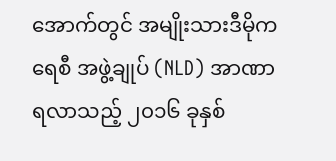အောက်တွင် အမျိုးသားဒီမိုကရေစီ အဖွဲ့ချုပ် (NLD) အာဏာရလာသည့် ၂၀၁၆ ခုနှစ်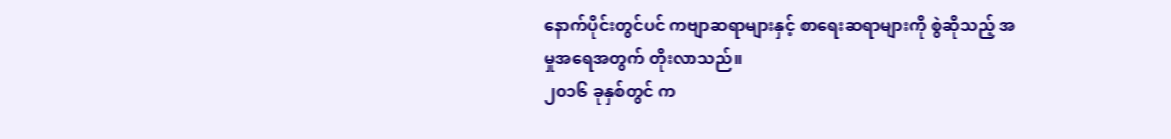နောက်ပိုင်းတွင်ပင် ကဗျာဆရာများနှင့် စာရေးဆရာများကို စွဲဆိုသည့် အမှုအရေအတွက် တိုးလာသည်။
၂၀၁၆ ခုနှစ်တွင် က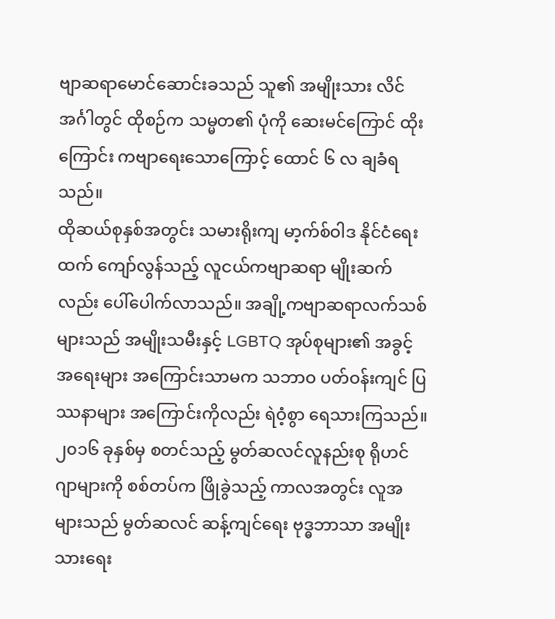ဗျာဆရာမောင်ဆောင်းခသည် သူ၏ အမျိုးသား လိင်အင်္ဂါတွင် ထိုစဉ်က သမ္မတ၏ ပုံကို ဆေးမင်ကြောင် ထိုးကြောင်း ကဗျာရေးသောကြောင့် ထောင် ၆ လ ချခံရသည်။
ထိုဆယ်စုနှစ်အတွင်း သမားရိုးကျ မာ့က်စ်ဝါဒ နိုင်ငံရေးထက် ကျော်လွန်သည့် လူငယ်ကဗျာဆရာ မျိုးဆက်လည်း ပေါ်ပေါက်လာသည်။ အချို့ကဗျာဆရာလက်သစ်များသည် အမျိုးသမီးနှင့် LGBTQ အုပ်စုများ၏ အခွင့်အရေးများ အကြောင်းသာမက သဘာဝ ပတ်ဝန်းကျင် ပြဿနာများ အကြောင်းကိုလည်း ရဲဝံ့စွာ ရေသားကြသည်။
၂၀၁၆ ခုနှစ်မှ စတင်သည့် မွတ်ဆလင်လူနည်းစု ရိုဟင်ဂျာများကို စစ်တပ်က ဖြိုခွဲသည့် ကာလအတွင်း လူအများသည် မွတ်ဆလင် ဆန့်ကျင်ရေး ဗုဒ္ဓဘာသာ အမျိုးသားရေး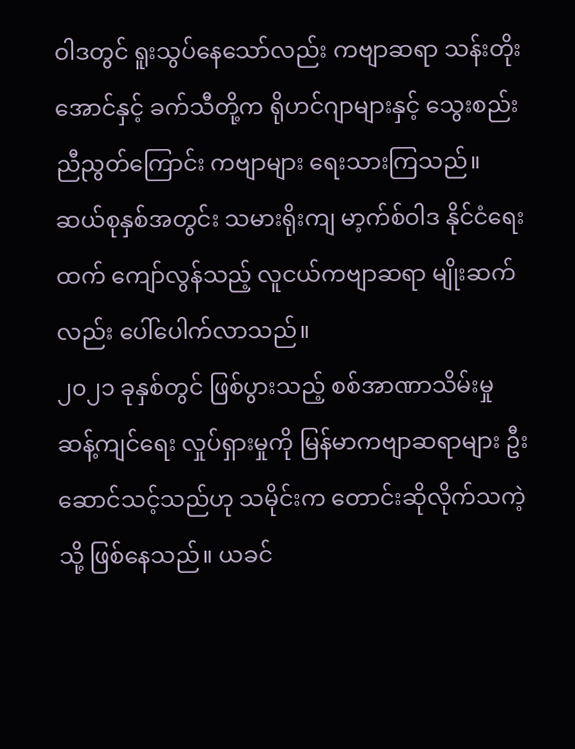ဝါဒတွင် ရူးသွပ်နေသော်လည်း ကဗျာဆရာ သန်းတိုးအောင်နှင့် ခက်သီတို့က ရိုဟင်ဂျာများနှင့် သွေးစည်းညီညွတ်ကြောင်း ကဗျာများ ရေးသားကြသည်။
ဆယ်စုနှစ်အတွင်း သမားရိုးကျ မာ့က်စ်ဝါဒ နိုင်ငံရေးထက် ကျော်လွန်သည့် လူငယ်ကဗျာဆရာ မျိုးဆက်လည်း ပေါ်ပေါက်လာသည်။
၂၀၂၁ ခုနှစ်တွင် ဖြစ်ပွားသည့် စစ်အာဏာသိမ်းမှု ဆန့်ကျင်ရေး လှုပ်ရှားမှုကို မြန်မာကဗျာဆရာများ ဦးဆောင်သင့်သည်ဟု သမိုင်းက တောင်းဆိုလိုက်သကဲ့သို့ ဖြစ်နေသည်။ ယခင်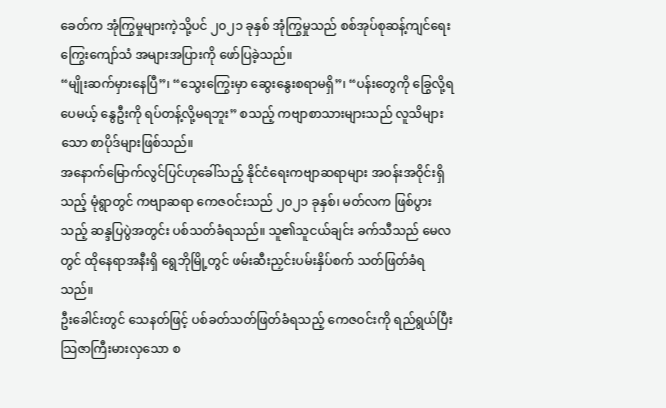ခေတ်က အုံကြွမှုများကဲ့သို့ပင် ၂၀၂၁ ခုနှစ် အုံကြွမှုသည် စစ်အုပ်စုဆန့်ကျင်ရေး ကြွေးကျော်သံ အများအပြားကို ဖော်ပြခဲ့သည်။
“မျိုးဆက်မှားနေပြီ”၊ “သွေးကြွေးမှာ ဆွေးနွေးစရာမရှိ”၊ “ပန်းတွေကို ခြွေလို့ရပေမယ့် နွေဦးကို ရပ်တန့်လို့မရဘူး” စသည့် ကဗျာစာသားများသည် လူသိများသော စာပိုဒ်များဖြစ်သည်။
အနောက်မြောက်လွင်ပြင်ဟုခေါ်သည့် နိုင်ငံရေးကဗျာဆရာများ အဝန်းအဝိုင်းရှိသည့် မုံရွာတွင် ကဗျာဆရာ ကေဇဝင်းသည် ၂၀၂၁ ခုနှစ်၊ မတ်လက ဖြစ်ပွားသည့် ဆန္ဒပြပွဲအတွင်း ပစ်သတ်ခံရသည်။ သူ၏သူငယ်ချင်း ခက်သီသည် မေလတွင် ထိုနေရာအနီးရှိ ရွေဘိုမြို့တွင် ဖမ်းဆီးညှင်းပမ်းနှိပ်စက် သတ်ဖြတ်ခံရသည်။
ဦးခေါင်းတွင် သေနတ်ဖြင့် ပစ်ခတ်သတ်ဖြတ်ခံရသည့် ကေဇဝင်းကို ရည်ရွယ်ပြီး သြဇာကြီးမားလှသော စ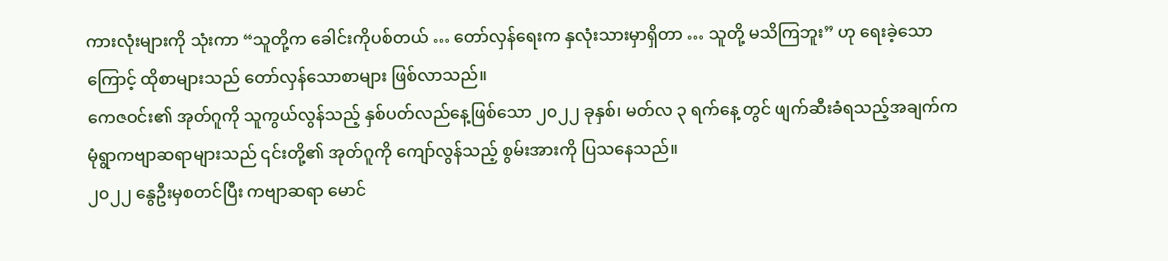ကားလုံးများကို သုံးကာ “သူတို့က ခေါင်းကိုပစ်တယ် … တော်လှန်ရေးက နှလုံးသားမှာရှိတာ … သူတို့ မသိကြဘူး” ဟု ရေးခဲ့သောကြောင့် ထိုစာများသည် တော်လှန်သောစာများ ဖြစ်လာသည်။
ကေဇဝင်း၏ အုတ်ဂူကို သူကွယ်လွန်သည့် နှစ်ပတ်လည်နေ့ဖြစ်သော ၂၀၂၂ ခုနှစ်၊ မတ်လ ၃ ရက်နေ့ တွင် ဖျက်ဆီးခံရသည့်အချက်က မုံရွာကဗျာဆရာများသည် ၎င်းတို့၏ အုတ်ဂူကို ကျော်လွန်သည့် စွမ်းအားကို ပြသနေသည်။
၂၀၂၂ နွေဦးမှစတင်ပြီး ကဗျာဆရာ မောင်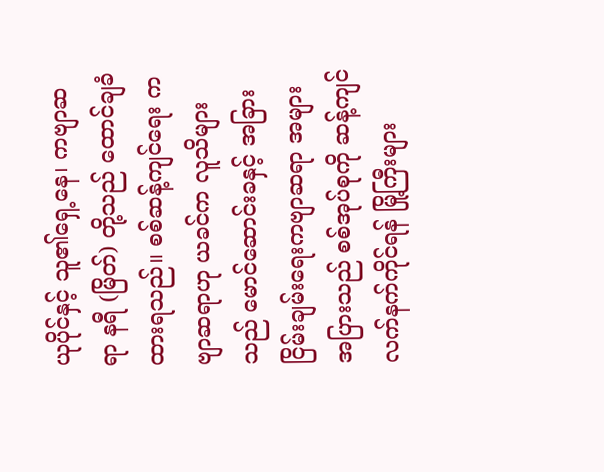ယုပိုင်နှင့် သူ၏ရှေ့နေ၊ ကဗျာဆရာ နရီ (မြိတ်) တို့သည် ထောင်ချခံထားရသည်။ စစ်ဆန့်ကျင်ရေး ကဗျာဆရာဟု ယခင်က လူသိများသည် မောင်ဆောင်းခနှင့် အခြား ငြိမ်းချမ်းရေးကဗျာဆရာ အများအပြားသည် စစ်အုပ်စုကို ဆန့်ကျင် လက်နက်ကိုင်ရန် မြို့ကြီးများ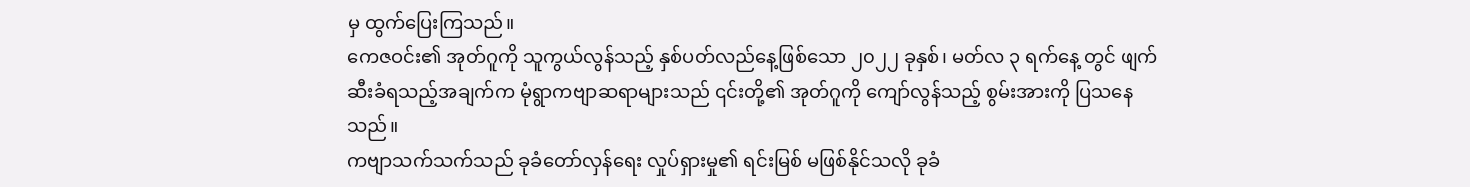မှ ထွက်ပြေးကြသည်။
ကေဇဝင်း၏ အုတ်ဂူကို သူကွယ်လွန်သည့် နှစ်ပတ်လည်နေ့ဖြစ်သော ၂၀၂၂ ခုနှစ်၊ မတ်လ ၃ ရက်နေ့ တွင် ဖျက်ဆီးခံရသည့်အချက်က မုံရွာကဗျာဆရာများသည် ၎င်းတို့၏ အုတ်ဂူကို ကျော်လွန်သည့် စွမ်းအားကို ပြသနေသည်။
ကဗျာသက်သက်သည် ခုခံတော်လှန်ရေး လှုပ်ရှားမှု၏ ရင်းမြစ် မဖြစ်နိုင်သလို ခုခံ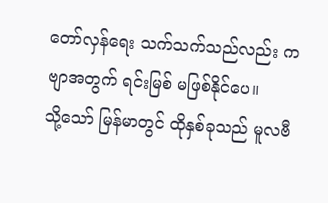တော်လှန်ရေး သက်သက်သည်လည်း ကဗျာအတွက် ရင်းမြစ် မဖြစ်နိုင်ပေ။
သို့သော် မြန်မာတွင် ထိုနှစ်ခုသည် မူလဗီ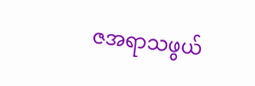ဇအရာသဖွယ်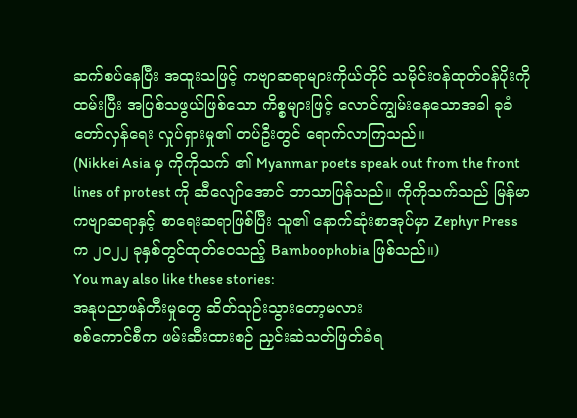ဆက်စပ်နေပြီး အထူးသဖြင့် ကဗျာဆရာများကိုယ်တိုင် သမိုင်းဝန်ထုတ်ဝန်ပိုးကို ထမ်းပြီး အပြစ်သဖွယ်ဖြစ်သော ကိစ္စများဖြင့် လောင်ကျွမ်းနေသောအခါ ခုခံတော်လှန်ရေး လှုပ်ရှားမှု၏ တပ်ဦးတွင် ရောက်လာကြသည်။
(Nikkei Asia မှ ကိုကိုသက် ၏ Myanmar poets speak out from the front lines of protest ကို ဆီလျော်အောင် ဘာသာပြန်သည်။ ကိုကိုသက်သည် မြန်မာကဗျာဆရာနှင့် စာရေးဆရာဖြစ်ပြီး သူ၏ နောက်ဆုံးစာအုပ်မှာ Zephyr Press က ၂၀၂၂ ခုနှစ်တွင်ထုတ်ဝေသည့် Bamboophobia ဖြစ်သည်။)
You may also like these stories:
အနုပညာဖန်တီးမှုတွေ ဆိတ်သုဉ်းသွားတော့မလား
စစ်ကောင်စီက ဖမ်းဆီးထားစဉ် ညှင်းဆဲသတ်ဖြတ်ခံရ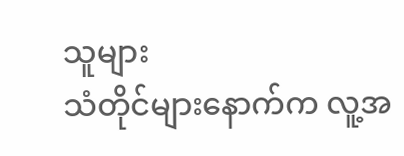သူများ
သံတိုင်များနောက်က လူ့အ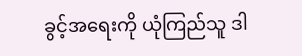ခွင့်အရေးကို ယုံကြည်သူ ဒါ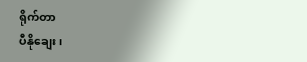ရိုက်တာ
ပီနိုချေး၊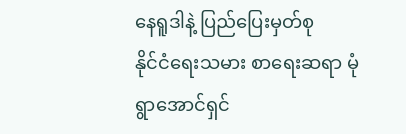နေရူဒါနဲ့ ပြည်ပြေးမှတ်စု
နိုင်ငံရေးသမား စာရေးဆရာ မုံရွာအောင်ရှင်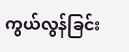ကွယ်လွန်ခြင်း